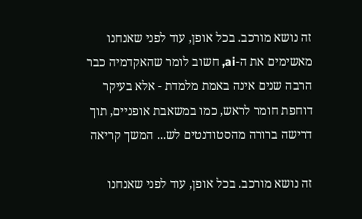זה נושא מורכב. בכל אופן, עוד לפני שאנחנו מאשימים את ה-ai, חשוב לומר שהאקדמיה כבר הרבה שנים אינה באמת מלמדת - אלא בעיקר דוחפת חומר לראש, כמו במשאבת אופניים, תוך דרישה ברורה מהסטודנטים לש... המשך קריאה

זה נושא מורכב. בכל אופן, עוד לפני שאנחנו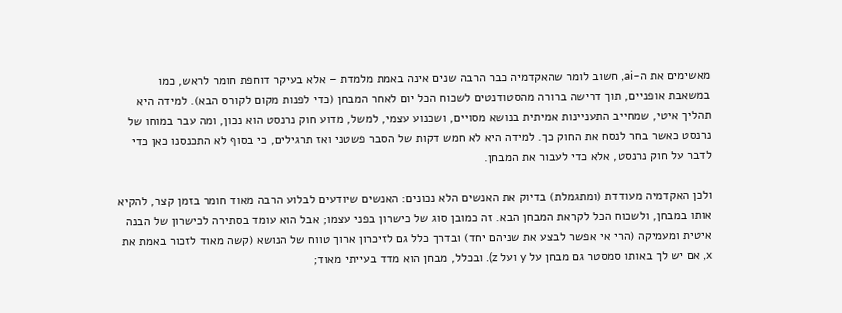מאשימים את ה-ai, חשוב לומר שהאקדמיה כבר הרבה שנים אינה באמת מלמדת – אלא בעיקר דוחפת חומר לראש, כמו במשאבת אופניים, תוך דרישה ברורה מהסטודנטים לשכוח הכל יום לאחר המבחן (כדי לפנות מקום לקורס הבא). למידה היא תהליך איטי, שמחייב התעניינות אמיתית בנושא מסויים, ושכנוע עצמי, למשל, מדוע חוק נרנסט הוא נכון, ומה עבר במוחו של נרנסט כאשר בחר לנסח את החוק כך. למידה היא לא חמש דקות של הסבר פשטני ואז תרגילים, כי בסוף לא התכנסנו כאן כדי לדבר על חוק נרנסט, אלא כדי לעבור את המבחן.

ולכן האקדמיה מעודדת (ומתגמלת) בדיוק את האנשים הלא נכונים: האנשים שיודעים לבלוע הרבה מאוד חומר בזמן קצר, להקיא אותו במבחן, ולשכוח הכל לקראת המבחן הבא. זה כמובן סוג של כישרון בפני עצמו; אבל הוא עומד בסתירה לכישרון של הבנה איטית ומעמיקה (הרי אי אפשר לבצע את שניהם יחד) ובדרך כלל גם לזיכרון ארוך טווח של הנושא (קשה מאוד לזכור באמת את x, אם יש לך באותו סמסטר גם מבחן על y ועל z). ובכלל, מבחן הוא מדד בעייתי מאוד;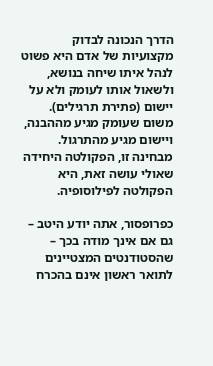הדרך הנכונה לבדוק מקצועיות של אדם היא פשוט לנהל איתו שיחה בנושא, ולשאול אותו לעומק ולא על יישום (פתירת תרגילים). משום שעומק מגיע מההבנה, ויישום מגיע מהתרגול. מבחינה זו, הפקולטה היחידה שאולי עושה זאת, היא הפקולטה לפילוסופיה.

כפרופסור, אתה יודע היטב – גם אם אינך מודה בכך – שהסטודנטים המצטיינים לתואר ראשון אינם בהכרח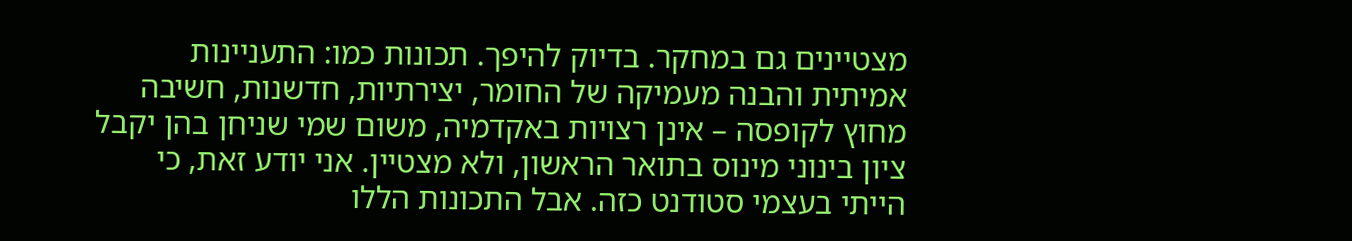מצטיינים גם במחקר. בדיוק להיפך. תכונות כמו: התעניינות אמיתית והבנה מעמיקה של החומר, יצירתיות, חדשנות, חשיבה מחוץ לקופסה – אינן רצויות באקדמיה, משום שמי שניחן בהן יקבל ציון בינוני מינוס בתואר הראשון, ולא מצטיין. אני יודע זאת, כי הייתי בעצמי סטודנט כזה. אבל התכונות הללו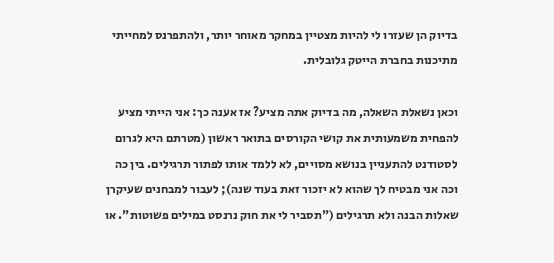בדיוק הן שעזרו לי להיות מצטיין במחקר מאוחר יותר, ולהתפרנס למחייתי מתיכנות בחברת הייטק גלובלית.

וכאן נשאלת השאלה, מה בדיוק אתה מציע? אז אענה כך: אני הייתי מציע להפחית משמעותית את קושי הקורסים בתואר ראשון (מטרתם היא לגרום לסטודנט להתעניין בנושא מסויים, לא ללמד אותו לפתור תרגילים. בין כה וכה אני מבטיח לך שהוא לא יזכור זאת בעוד שנה); לעבור למבחנים שעיקרן שאלות הבנה ולא תרגילים ("תסביר לי את חוק נרנסט במילים פשוטות". או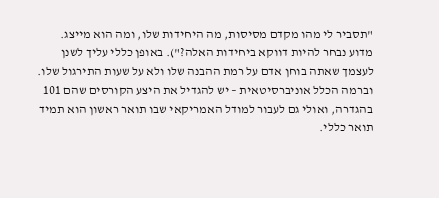"תסביר לי מהו מקדם מסיסות, מה היחידות שלו, ומה הוא מייצג. מדוע נבחר להיות דווקא ביחידות האלה?"). באופן כללי עליך לשנן לעצמך שאתה בוחן אדם על רמת ההבנה שלו ולא על שעות התירגול שלו. וברמה הכלל אוניברסיטאית – יש להגדיל את היצע הקורסים שהם 101 בהגדרה, ואולי גם לעבור למודל האמריקאי שבו תואר ראשון הוא תמיד תואר כללי.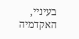בעיניי, האקדמיה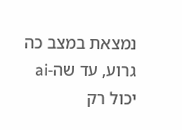נמצאת במצב כה גרוע, עד שה-ai יכול רק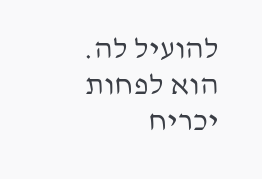להועיל לה. הוא לפחות יכריח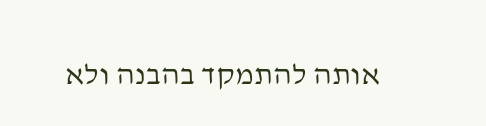אותה להתמקד בהבנה ולא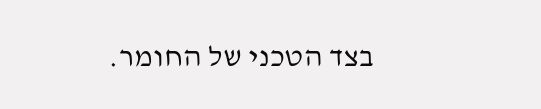בצד הטכני של החומר.